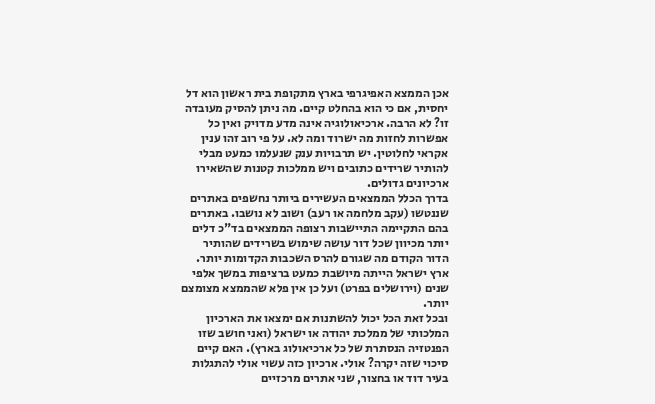אכן הממצא האפיגרפי בארץ מתקופת בית ראשון הוא דל יחסית, אם כי הוא בהחלט קיים. מה ניתן להסיק מעובדה זו? לא הרבה. ארכיאולוגיה אינה מדע מדויק ואין כל אפשרות לחזות מה ישרוד ומה לא. על פי רוב זהו ענין אקראי לחלוטין. יש תרבויות ענק שנעלמו כמעט מבלי להותיר שרידים כתובים ויש ממלכות קטנות שהשאירו ארכיונים גדולים.
בדרך הכלל הממצאים העשירים ביותר נחשפים באתרים שננטשו (עקב מלחמה או רעב) ושוב לא נושבו. באתרים בהם התקיימה התיישבות רצופה הממצאים בד"כ דלים יותר מכיוון שכל דור עושה שימוש בשרידים שהותיר הדור הקודם מה שגורם להרס השכבות הקדומות יותר. ארץ ישראל הייתה מיושבת כמעט ברציפות במשך אלפי שנים (וירושלים בפרט) ועל כן אין פלא שהממצא מצומצם יותר.
ובכל זאת הכל יכול להשתנות אם ימצאו את הארכיון המלכותי של ממלכת יהודה או ישראל (ואני חושב שזו הפנטזיה הנסתרת של כל ארכיאולוג בארץ). האם קיים סיכוי שזה יקרה? אולי. ארכיון כזה עשוי אולי להתגלות בעיר דוד או בחצור, שני אתרים מרכזיים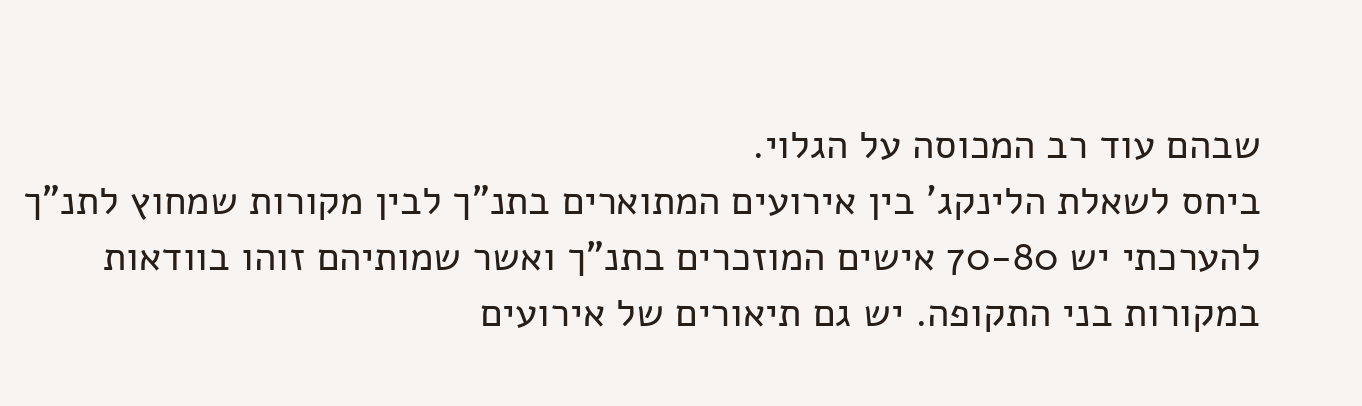שבהם עוד רב המכוסה על הגלוי.
ביחס לשאלת הלינקג' בין אירועים המתוארים בתנ"ך לבין מקורות שמחוץ לתנ"ך להערכתי יש 70-80 אישים המוזכרים בתנ"ך ואשר שמותיהם זוהו בוודאות במקורות בני התקופה. יש גם תיאורים של אירועים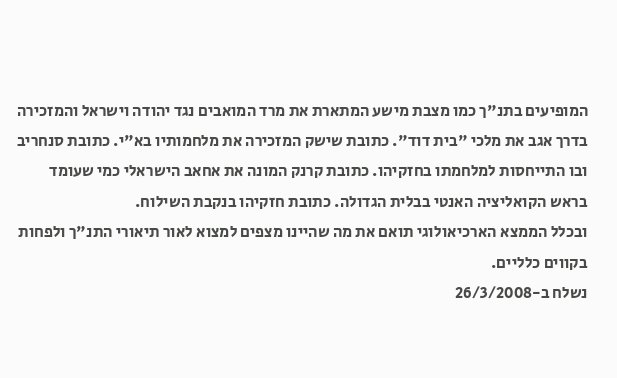המופיעים בתנ"ך כמו מצבת מישע המתארת את מרד המואבים נגד יהודה וישראל והמזכירה בדרך אגב את מלכי "בית דוד". כתובת שישק המזכירה את מלחמותיו בא"י. כתובת סנחריב ובו התייחסות למלחמתו בחזקיהו. כתובת קרנק המונה את אחאב הישראלי כמי שעומד בראש הקואליציה האנטי בבלית הגדולה. כתובת חזקיהו בנקבת השילוח.
ובכלל הממצא הארכיאולוגי תואם את מה שהיינו מצפים למצוא לאור תיאורי התנ"ך ולפחות בקווים כלליים.
נשלח ב-26/3/2008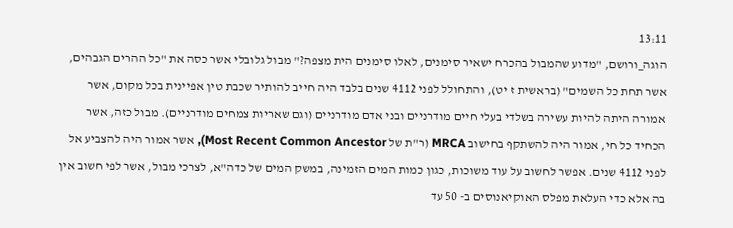13:11
הוגה_ורושם, "מדוע שהמבול בהכרח ישאיר סימנים, לאלו סימנים הית מצפה?" מבול גלובלי אשר כסה את "כל ההרים הגבהים, אשר תחת כל השמים" (בראשית ז יט), והתחולל לפני 4112 שנים בלבד היה חייב להותיר שכבת טין אפיינית בכל מקום, אשר אמורה היתה להיות עשירה בשלדי בעלי חיים מודרניים ובני אדם מודרניים (וגם שאריות צמחים מודרניים). מבול כזה, אשר הכחיד כל חי, אמור היה להשתקף בחישוב MRCA (ר"ת של Most Recent Common Ancestor), אשר אמור היה להצביע אל לפני 4112 שנים. אפשר לחשוב על עוד משוכות, כגון כמות המים הזמינה, במשק המים של כדה"א, לצרכי מבול, אשר לפי חשוב אין בה אלא כדי העלאת מפלס האוקיאנוסים ב- 50 עד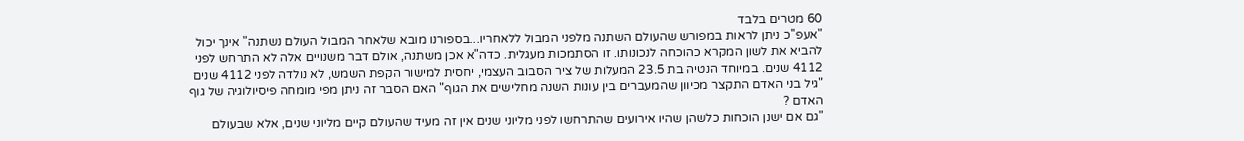60 מטרים בלבד
"אעפ''כ ניתן לראות במפורש שהעולם השתנה מלפני המבול ללאחריו...בספורנו מובא שלאחר המבול העולם נשתנה" אינך יכול להביא את לשון המקרא כהוכחה לנכונותו. זו הסתמכות מעגלית. כדה"א אכן משתנה, אולם דבר משנויים אלה לא התרחש לפני 4112 שנים. במיוחד הנטיה בת 23.5 המעלות של ציר הסבוב העצמי, יחסית למישור הקפת השמש, לא נולדה לפני 4112 שנים
"גיל בני האדם התקצר מכיוון שהמעברים בין עונות השנה מחלישים את הגוף" האם הסבר זה ניתן מפי מומחה פיסיולוגיה של גוף האדם ?
"גם אם ישנן הוכחות כלשהן שהיו אירועים שהתרחשו לפני מליוני שנים אין זה מעיד שהעולם קיים מליוני שנים, אלא שבעולם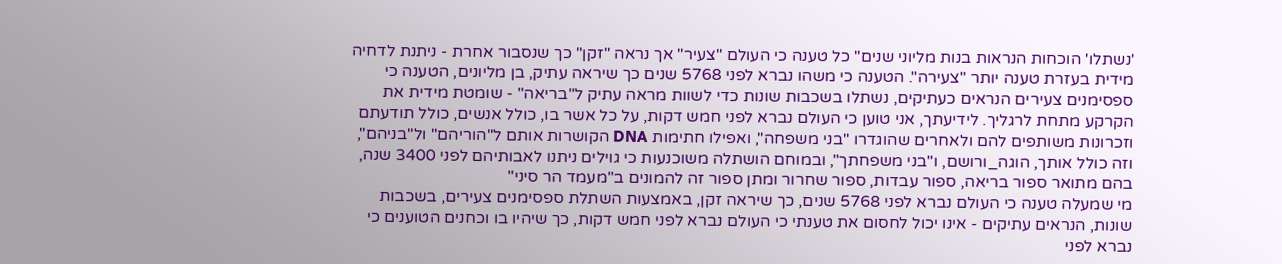'נשתלו' הוכחות הנראות בנות מליוני שנים" כל טענה כי העולם "צעיר" אך נראה "זקן" כך שנסבור אחרת - ניתנת לדחיה מידית בעזרת טענה יותר "צעירה". הטענה כי משהו נברא לפני 5768 שנים כך שיראה עתיק, בן מליונים, הטענה כי ספסימנים צעירים הנראים כעתיקים, נשתלו בשכבות שונות כדי לשוות מראה עתיק ל"בריאה" - שומטת מידית את הקרקע מתחת לרגליך. לידיעתך, אני טוען כי העולם נברא לפני חמש דקות, על כל אשר בו, כולל אנשים, כולל תודעתם וזכרונות משותפים להם ולאחרים שהוגדרו "בני משפחה", ואפילו חתימות DNA הקושרות אותם ל"הוריהם" ול"בניהם", וזה כולל אותך, הוגה_ורושם, ו"בני משפחתך", ובמוחם הושתלה משוכנעות כי גוילים ניתנו לאבותיהם לפני 3400 שנה, בהם מתואר ספור בריאה, ספור עבדות, ספור שחרור ומתן ספור זה להמונים ב"מעמד הר סיני"
מי שמעלה טענה כי העולם נברא לפני 5768 שנים, כך שיראה זקן, באמצעות השתלת ספסימנים צעירים, בשכבות שונות, הנראים עתיקים - אינו יכול לחסום את טענתי כי העולם נברא לפני חמש דקות, כך שיהיו בו וכחנים הטוענים כי נברא לפני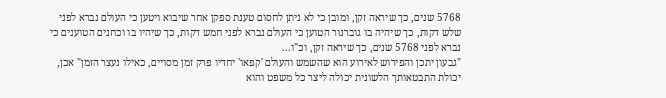5768 שנים, כך שיראה זקן, ומובן כי לא ניתן לחסום טענת ספקן אחר שיבוא ויטען כי העולם נברא לפני שלש דקות, כך שיהיה בו גוברנור הטוען כי העולם נברא לפני חמש דקות, כך שיהיו בו וכחנים הטוענים כי נברא לפני 5768 שנים, כך שיראה זקן, וכ"ו...
"גבעון יתכן והפירוש לאירוע הוא שהשמש והעולם 'קפאו' יחדיו פרק זמן מסויים, כאילו נעצר הזמן" אכן, יכולת התבטאותך הלשונית יכולה ליצר כל משפט והוא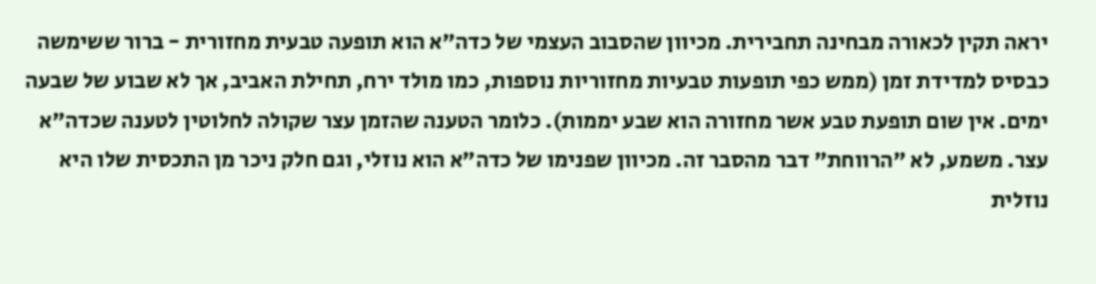יראה תקין לכאורה מבחינה תחבירית. מכיוון שהסבוב העצמי של כדה"א הוא תופעה טבעית מחזורית - ברור ששימשה כבסיס למדידת זמן (ממש כפי תופעות טבעיות מחזוריות נוספות, כמו מולד ירח, תחילת האביב, אך לא שבוע של שבעה ימים. אין שום תופעת טבע אשר מחזורה הוא שבע יממות). כלומר הטענה שהזמן עצר שקולה לחלוטין לטענה שכדה"א עצר. משמע, לא "הרווחת" דבר מהסבר זה. מכיוון שפנימו של כדה"א הוא נוזלי, וגם חלק ניכר מן התכסית שלו היא נוזלית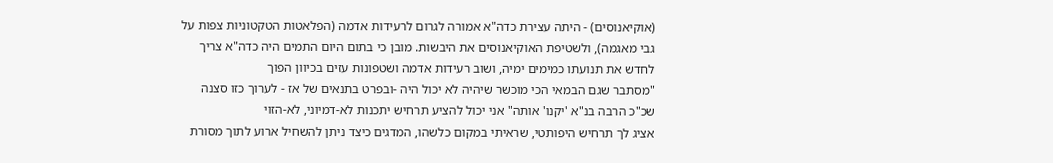(אוקיאנוסים) - היתה עצירת כדה"א אמורה לגרום לרעידות אדמה (הפלאטות הטקטוניות צפות על גבי מאגמה), ולשטיפת האוקיאנוסים את היבשות. מובן כי בתום היום התמים היה כדה"א צריך לחדש את תנועתו כמימים ימיה, ושוב רעידות אדמה ושטפונות עזים בכיוון הפוך
"מסתבר שגם הבמאי הכי מוכשר שיהיה לא יכול היה -ובפרט בתנאים של אז - לערוך כזו סצנה שכ"כ הרבה בנ"א 'יקנו' אותה" אני יכול להציע תרחיש יתכנות לא-דמיוני, לא-הזוי
אציג לך תרחיש היפותטי, שראיתי במקום כלשהו, המדגים כיצד ניתן להשחיל ארוע לתוך מסורת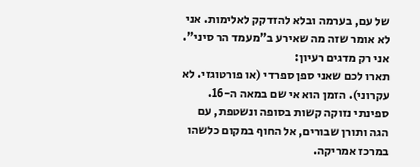של עם, בערמה ובלא להזדקק לאלימות. אני לא אומר שזה מה שאירע ב"מעמד הר סיני". אני רק מדגים רעיון:
תארו לכם שאני ספן ספרדי (או פורטוגזי. לא עקרוני). הזמן הוא אי שם במאה ה-16. ספינתי נזוקה קשות בסופה ונשטפת, עם הגה ותורן שבורים, אל החוף במקום כלשהו במרכז אמריקה.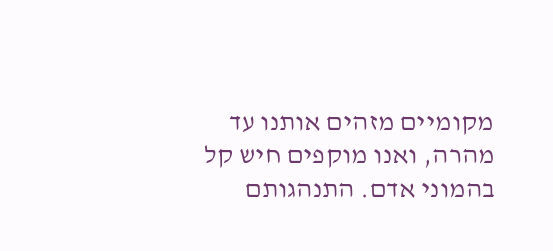מקומיים מזהים אותנו עד מהרה, ואנו מוקפים חיש קל בהמוני אדם. התנהגותם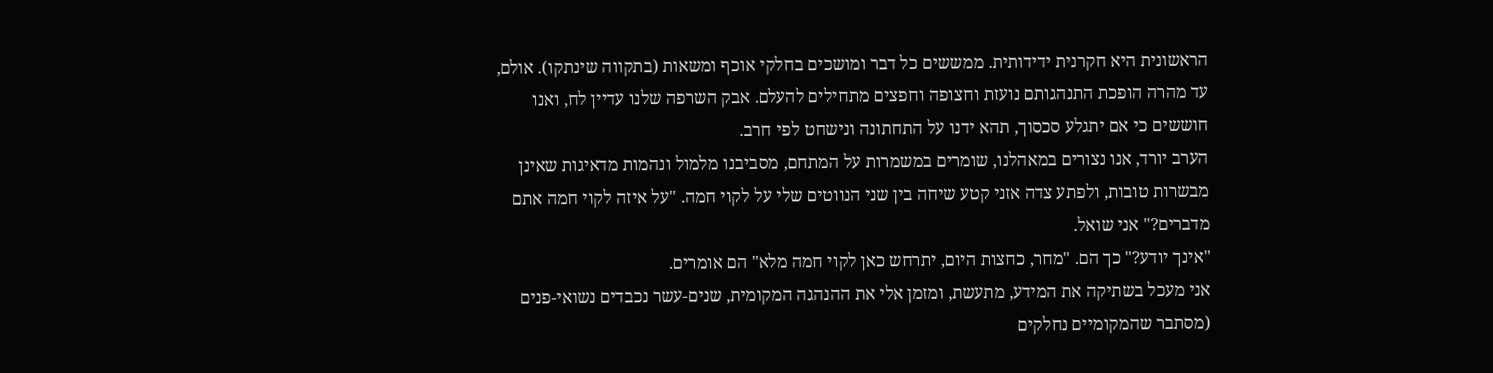הראשונית היא חקרנית ידידותית. ממששים כל דבר ומושכים בחלקי אוכף ומשאות (בתקווה שינתקו). אולם, עד מהרה הופכת התנהגותם נועזת וחצופה וחפצים מתחילים להעלם. אבק השרפה שלנו עדיין לח, ואנו חוששים כי אם יתגלע סכסוך, תהא ידנו על התחתונה ונישחט לפי חרב.
הערב יורד, אנו נצורים במאהלנו, שומרים במשמרות על המתחם, מסביבנו מלמול ונהמות מדאיגות שאינן מבשרות טובות, ולפתע צדה אזני קטע שיחה בין שני הנווטים שלי על לקוי חמה. "על איזה לקוי חמה אתם מדברים?" אני שואל.
"אינך יודע?" כך הם. "מחר, כחצות היום, יתרחש כאן לקוי חמה מלא" הם אומרים.
אני מעכל בשתיקה את המידע, מתעשת, ומזמן אלי את ההנהגה המקומית, שנים-עשר נכבדים נשואי-פנים (מסתבר שהמקומיים נחלקים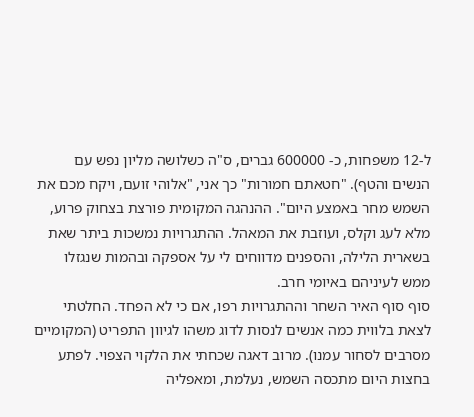ל-12 משפחות, כ- 600000 גברים, ס"ה כשלושה מליון נפש עם הנשים והטף). "חטאתם חמורות" כך אני, "אלוהי זועם, ויקח מכם את השמש מחר באמצע היום". ההנהגה המקומית פורצת בצחוק פרוע, מלא לעג וקלס, ועוזבת את המאהל. ההתגרויות נמשכות ביתר שאת בשארית הלילה, והספנים מדווחים לי על אספקה ובהמות שנגזלו ממש לעיניהם באיומי חרב.
סוף סוף האיר השחר וההתגרויות רפו, אם כי לא הפחד. החלטתי לצאת בלווית כמה אנשים לנסות לדוג משהו לגיוון התפריט (המקומיים מסרבים לסחור עמנו). מרוב דאגה שכחתי את הלקוי הצפוי. לפתע בחצות היום מתכסה השמש, נעלמת, ומאפליה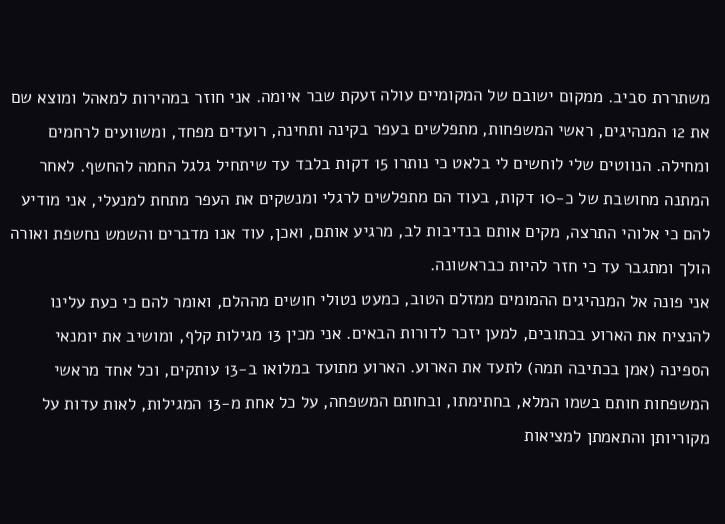משתררת סביב. ממקום ישובם של המקומיים עולה זעקת שבר איומה. אני חוזר במהירות למאהל ומוצא שם את 12 המנהיגים, ראשי המשפחות, מתפלשים בעפר בקינה ותחינה, רועדים מפחד, ומשוועים לרחמים ומחילה. הנווטים שלי לוחשים לי בלאט כי נותרו 15 דקות בלבד עד שיתחיל גלגל החמה להחשף. לאחר המתנה מחושבת של כ-10 דקות, בעוד הם מתפלשים לרגלי ומנשקים את העפר מתחת למנעלי, אני מודיע להם כי אלוהי התרצה, מקים אותם בנדיבות לב, מרגיע אותם, ואכן, עוד אנו מדברים והשמש נחשפת ואורה הולך ומתגבר עד כי חזר להיות כבראשונה.
אני פונה אל המנהיגים ההמומים ממזלם הטוב, כמעט נטולי חושים מההלם, ואומר להם כי כעת עלינו להנציח את הארוע בכתובים, למען יזכר לדורות הבאים. אני מכין 13 מגילות קלף, ומושיב את יומנאי הספינה (אמן בכתיבה תמה) לתעד את הארוע. הארוע מתועד במלואו ב-13 עותקים, וכל אחד מראשי המשפחות חותם בשמו המלא, בחתימתו, ובחותם המשפחה, על כל אחת מ-13 המגילות, לאות עדות על מקוריותן והתאמתן למציאות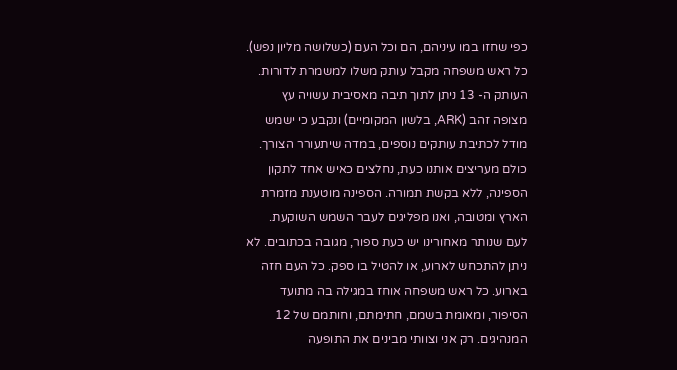כפי שחזו במו עיניהם, הם וכל העם (כשלושה מליון נפש). כל ראש משפחה מקבל עותק משלו למשמרת לדורות. העותק ה- 13 ניתן לתוך תיבה מאסיבית עשויה עץ מצופה זהב (ARK, בלשון המקומיים) ונקבע כי ישמש מודל לכתיבת עותקים נוספים, במדה שיתעורר הצורך.
כולם מעריצים אותנו כעת, נחלצים כאיש אחד לתקון הספינה, ללא בקשת תמורה. הספינה מוטענת מזמרת הארץ ומטובה, ואנו מפליגים לעבר השמש השוקעת.
לעם שנותר מאחורינו יש כעת ספור, מגובה בכתובים. לא ניתן להתכחש לארוע, או להטיל בו ספק. כל העם חזה בארוע. כל ראש משפחה אוחז במגילה בה מתועד הסיפור, ומאומת בשמם, חתימתם, וחותמם של 12 המנהיגים. רק אני וצוותי מבינים את התופעה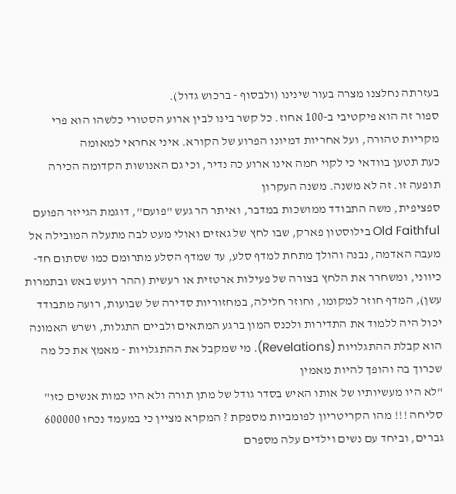בעזרתה נחלצנו מצרה בעור שינינו (ולבסוף - ברכוש גדול).
ספור זה הוא פיקטיבי ב-100 אחוז. כל קשר בינו לבין ארוע הסטורי כלשהו הוא פרי מקריות טהורה, ועל אחריות דמיונו הפרוע של הקורא. איני אחראי למאומה
כעת תטען בוודאי כי לקוי חמה אינו ארוע כה נדיר, וכי גם האנושות הקדומה הכירה תופעה זו. זה לא משנה. משנה העקרון
ספציפית, משה התבודד ממושכות במדבר, ואיתר הר געש "פועם", דוגמת הגייזר הפועם Old Faithful בילוסטון פארק, שבו לחץ של גאזים ואולי מעט לבה מתעלה המובילה אל מעבה האדמה, נבנה והולך מתחת למדף סלע, עד שמדף הסלע מתרומם כמו שסתום חד-כיווני, ומשחרר את הלחץ בצורה של פעילות ארטזית או רעשית (ההר רועש באש ובתמרות עשן), המדף חוזר למקומו, וחוזר חלילה, במחזוריות סדירה של שבועות, רועה מתבודד יכול היה ללמוד את התדירות ולכנס המון ברגע המתאים ולביים התגלות, ושרש האמונה הוא קבלת ההתגלויות (Revelations). מי שמקבל את ההתגלויות - מאמץ את כל מה שכרוך בה והופך להיות מאמין
"לא היו מעשיותיו של אותו האיש בסדר גודל של מתן תורה ולא היו כמות אנשים כזו" סליחה !!! מהו הקריטריון לפומביות מספקת ? המקרא מציין כי במעמד נכחו 600000 גברים, וביחד עם נשים וילדים עלה מספרם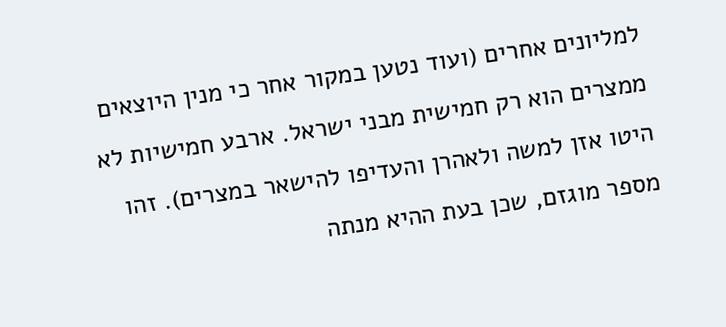למליונים אחרים (ועוד נטען במקור אחר כי מנין היוצאים ממצרים הוא רק חמישית מבני ישראל. ארבע חמישיות לא היטו אזן למשה ולאהרן והעדיפו להישאר במצרים). זהו מספר מוגזם, שכן בעת ההיא מנתה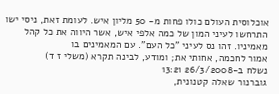אוכלוסית העולם כולו פחות מ- 50 מליון איש. לעומת זאת, ניסי ישו התרחשו לעיני המון של כמה אלפי איש, אשר היווה את כל קהל מאמיניו. זהו נס לעיני "כל העם". עם המאמינים בו
אמור לחכמה, אחותי את; ומודע, לבינה תקרא (משלי ז ד)
נשלח ב-26/3/2008 13:21
גוברנור שאלה קטנונית,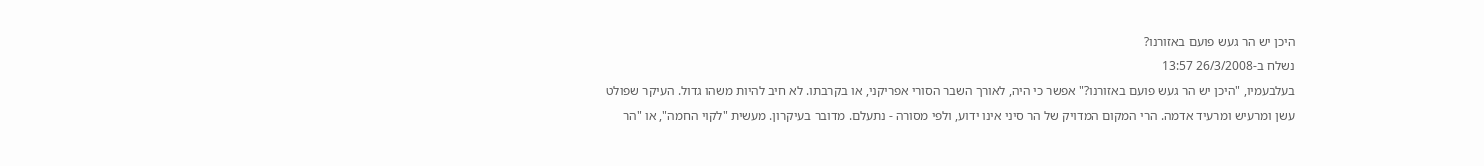היכן יש הר געש פועם באזורנו?
נשלח ב-26/3/2008 13:57
בעלבעמיו, "היכן יש הר געש פועם באזורנו?" אפשר כי היה, לאורך השבר הסורי אפריקני, או בקרבתו. לא חיב להיות משהו גדול. העיקר שפולט עשן ומרעיש ומרעיד אדמה. הרי המקום המדויק של הר סיני אינו ידוע, ולפי מסורה - נתעלם. מדובר בעיקרון. מעשית "לקוי החמה", או "הר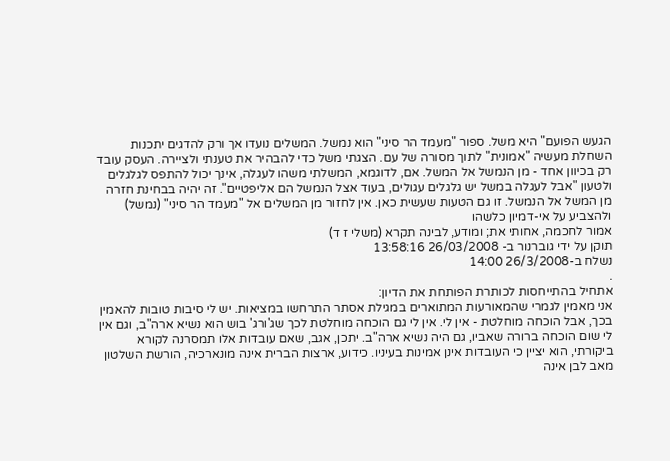הגעש הפועם" היא משל. ספור "מעמד הר סיני" הוא נמשל. המשלים נועדו אך ורק להדגים יתכנות השחלת מעשיה "אמונית" לתוך מסורה של עם. הצגתי משל כדי להבהיר את טענתי ולציירה. העסק עובד רק בכיוון אחד - מן הנמשל אל המשל. אם, לדוגמא, המשלתי משהו לעגלה, אינך יכול להתפס לגלגלים ולטעון "אבל לעגלה במשל יש גלגלים עגולים, בעוד אצל הנמשל הם אליפטיים". זה יהיה בבחינת חזרה מן המשל אל הנמשל. זו גם הטעות שעשית כאן. אין לחזור מן המשלים אל "מעמד הר סיני" (נמשל) ולהצביע על אי-דמיון כלשהו
אמור לחכמה, אחותי את; ומודע, לבינה תקרא (משלי ז ד)
תוקן על ידי גוברנור ב- 26/03/2008 13:58:16
נשלח ב-26/3/2008 14:00
.
אתחיל בהתייחסות לכותרת הפותחת את הדיון:
אני מאמין לגמרי שהמאורעות המתוארים במגילת אסתר התרחשו במציאות. יש לי סיבות טובות להאמין בכך, אבל הוכחה מוחלטת - אין לי. אין לי גם הוכחה מוחלטת לכך שג'ורג' בוש הוא נשיא ארה"ב, וגם אין לי שום הוכחה ברורה שאביו, גם היה נשיא ארה"ב. יתכן, אגב, שאם עובדות אלו תמסרנה לקורא ביקורתי, הוא יציין כי העובדות אינן אמינות בעיניו. כידוע, ארצות הברית אינה מונארכיה, הורשת השלטון מאב לבן אינה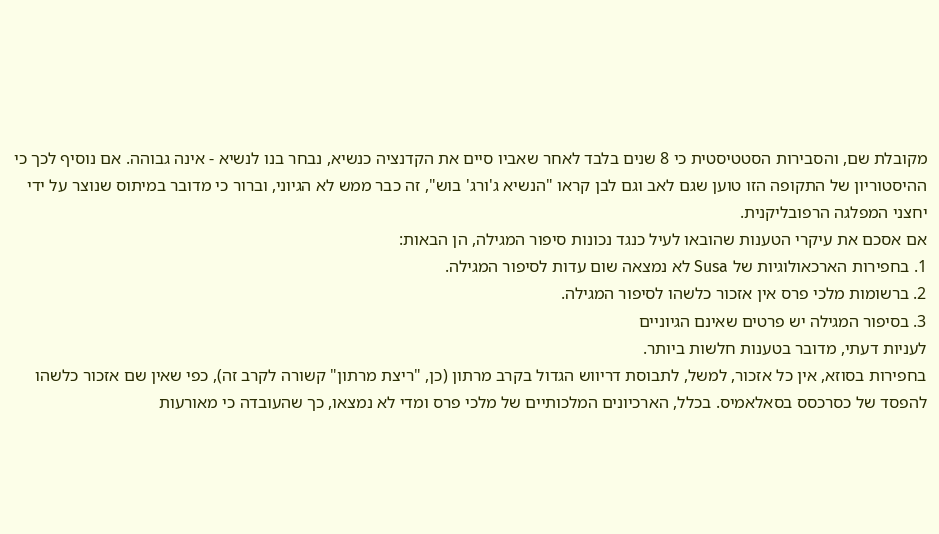מקובלת שם, והסבירות הסטטיסטית כי 8 שנים בלבד לאחר שאביו סיים את הקדנציה כנשיא, נבחר בנו לנשיא - אינה גבוהה. אם נוסיף לכך כי ההיסטוריון של התקופה הזו טוען שגם לאב וגם לבן קראו "הנשיא ג'ורג' בוש", זה כבר ממש לא הגיוני, וברור כי מדובר במיתוס שנוצר על ידי יחצני המפלגה הרפובליקנית.
אם אסכם את עיקרי הטענות שהובאו לעיל כנגד נכונות סיפור המגילה, הן הבאות:
1. בחפירות הארכאולוגיות של Susa לא נמצאה שום עדות לסיפור המגילה.
2. ברשומות מלכי פרס אין אזכור כלשהו לסיפור המגילה.
3. בסיפור המגילה יש פרטים שאינם הגיוניים
לעניות דעתי, מדובר בטענות חלשות ביותר.
בחפירות בסוזא, אין כל אזכור, למשל, לתבוסת דריווש הגדול בקרב מרתון (כן, "ריצת מרתון" קשורה לקרב זה), כפי שאין שם אזכור כלשהו להפסד של כסרכסס בסאלאמיס. בכלל, הארכיונים המלכותיים של מלכי פרס ומדי לא נמצאו, כך שהעובדה כי מאורעות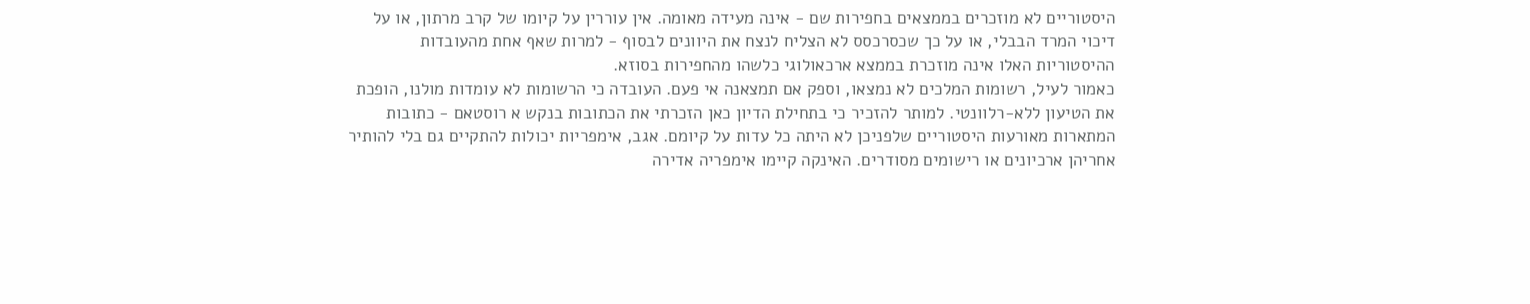היסטוריים לא מוזכרים בממצאים בחפירות שם - אינה מעידה מאומה. אין עוררין על קיומו של קרב מרתון, או על דיכוי המרד הבבלי, או על כך שכסרכסס לא הצליח לנצח את היוונים לבסוף - למרות שאף אחת מהעובדות ההיסטוריות האלו אינה מוזכרת בממצא ארכאולוגי כלשהו מהחפירות בסוזא.
כאמור לעיל, רשומות המלכים לא נמצאו, וספק אם תמצאנה אי פעם. העובדה כי הרשומות לא עומדות מולנו, הופכת את הטיעון ללא-רלוונטי. למותר להזכיר כי בתחילת הדיון כאן הזכרתי את הכתובות בנקש א רוסטאם - כתובות המתארות מאורעות היסטוריים שלפניכן לא היתה כל עדות על קיומם. אגב, אימפריות יכולות להתקיים גם בלי להותיר אחריהן ארכיונים או רישומים מסודרים. האינקה קיימו אימפריה אדירה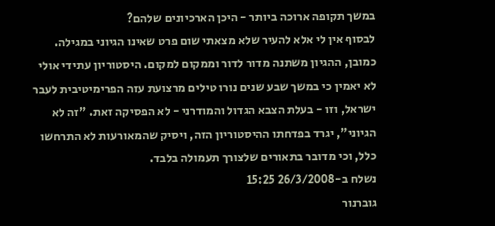במשך תקופה ארוכה ביותר - היכן הארכיונים שלהם?
לבסוף אין לי אלא להעיר שלא מצאתי שום פרט שאינו הגיוני במגילה. כמובן, ההגיון משתנה מדור לדור וממקום למקום. היסטוריון עתידי אולי לא יאמין כי במשך שבע שנים נורו טילים מרצועת עזה הפרימיטיבית לעבר ישראל, וזו - בעלת הצבא הגדול והמודרני - לא הפסיקה זאת. "זה לא הגיוני", יגרד בפדחתו ההיסטוריון הזה, ויסיק שהמאורעות לא התרחשו כלל, וכי מדובר בתאורים שלצורך תעמולה בלבד.
נשלח ב-26/3/2008 15:25
גוברנור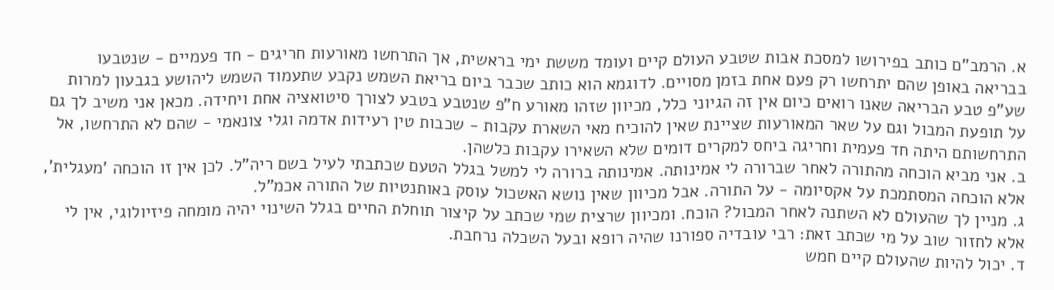א. הרמב"ם כותב בפירושו למסכת אבות שטבע העולם קיים ועומד מששת ימי בראשית, אך התרחשו מאורעות חריגים - חד פעמיים - שנטבעו בבריאה באופן שהם יתרחשו רק פעם אחת בזמן מסויים. לדוגמא הוא כותב שכבר ביום בריאת השמש נקבע שתעמוד השמש ליהושע בגבעון למרות שע"פ טבע הבריאה שאנו רואים כיום אין זה הגיוני כלל, מכיוון שזהו מאורע ח"פ שנטבע בטבע לצורך סיטואציה אחת ויחידה. מכאן אני משיב לך גם על תופעת המבול וגם על שאר המאורעות שציינת שאין להוכיח מאי השארת עקבות - שכבות טין רעידות אדמה וגלי צונאמי - שהם לא התרחשו, אל התרחשותם היתה חד פעמית וחריגה ביחס למקרים דומים שלא השאירו עקבות כלשהן.
ב. אני מביא הוכחה מהתורה לאחר שברורה לי אמינותה. אמינותה ברורה לי למשל בגלל הטעם שכתבתי לעיל בשם ריה"ל. לכן אין זו הוכחה 'מעגלית', אלא הוכחה המסתמכת על אקסיומה - על התורה. אבל מכיוון שאין נושא האשכול עוסק באותנטיות של התורה אכמ"ל.
ג. מניין לך שהעולם לא השתנה לאחר המבול? הוכח. ומכיוון שרצית שמי שכתב על קיצור תוחלת החיים בגלל השינוי יהיה מומחה פיזיולוגי, אין לי אלא לחזור שוב על מי שכתב זאת: רבי עובדיה ספורנו שהיה רופא ובעל השכלה נרחבת.
ד. יכול להיות שהעולם קיים חמש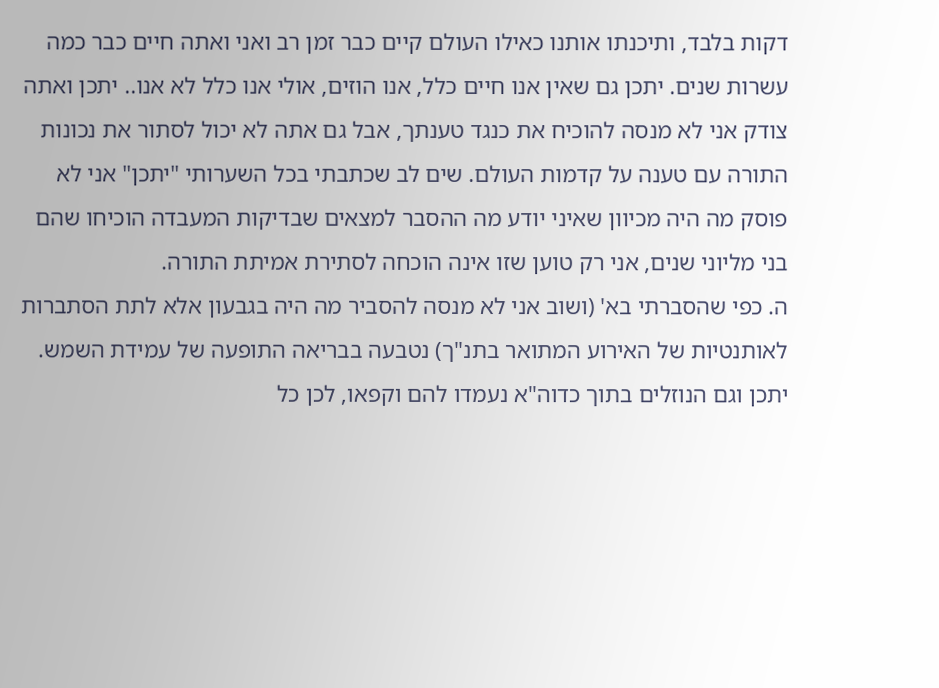דקות בלבד, ותיכנתו אותנו כאילו העולם קיים כבר זמן רב ואני ואתה חיים כבר כמה עשרות שנים. יתכן גם שאין אנו חיים כלל, אנו הוזים, אולי אנו כלל לא אנו.. יתכן ואתה צודק אני לא מנסה להוכיח את כנגד טענתך, אבל גם אתה לא יכול לסתור את נכונות התורה עם טענה על קדמות העולם. שים לב שכתבתי בכל השערותי "יתכן" אני לא פוסק מה היה מכיוון שאיני יודע מה ההסבר למצאים שבדיקות המעבדה הוכיחו שהם בני מליוני שנים, אני רק טוען שזו אינה הוכחה לסתירת אמיתת התורה.
ה. כפי שהסברתי בא' (ושוב אני לא מנסה להסביר מה היה בגבעון אלא לתת הסתברות לאותנטיות של האירוע המתואר בתנ"ך) נטבעה בבריאה התופעה של עמידת השמש. יתכן וגם הנוזלים בתוך כדוה"א נעמדו להם וקפאו, לכן כל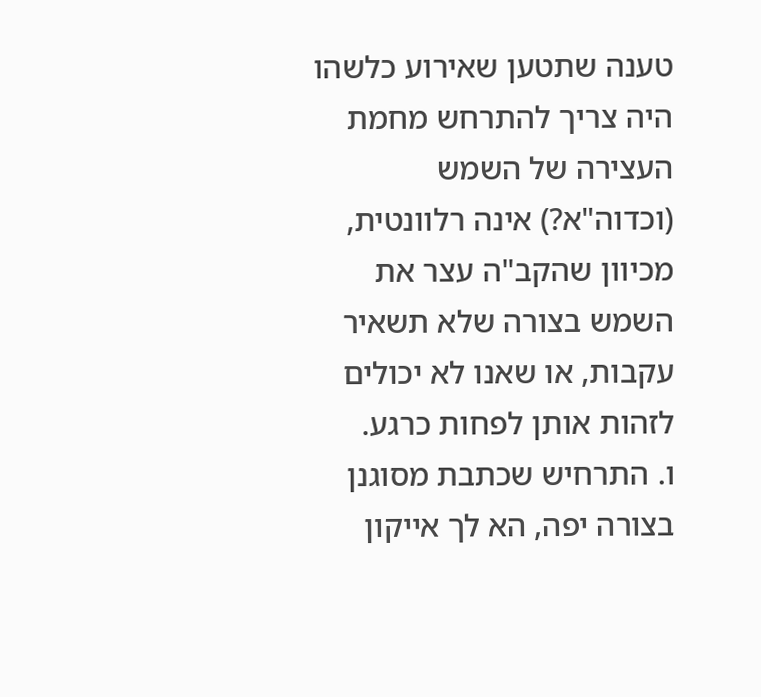טענה שתטען שאירוע כלשהו היה צריך להתרחש מחמת העצירה של השמש (וכדוה"א?) אינה רלוונטית, מכיוון שהקב"ה עצר את השמש בצורה שלא תשאיר עקבות, או שאנו לא יכולים לזהות אותן לפחות כרגע.
ו. התרחיש שכתבת מסוגנן בצורה יפה, הא לך אייקון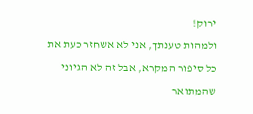ירוק!
ולמהות טענתך, אני לא אשחזר כעת את כל סיפור המקרא, אבל זה לא הגיוני שהמתואר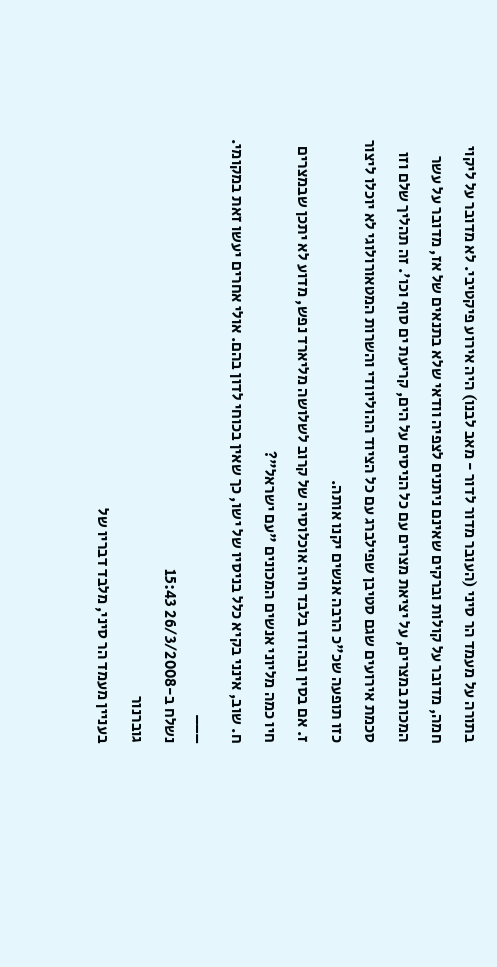בתורה על מעמד הר סיני (העובר מדור לדור - מאב לבנו) היה אירוע פיקטיבי. לא מדובר על ליקוי חמה, מדובר על קולות וברקים שאינם ניתנים לצפיה וודאי שלא בתנאים של אז, מדובר על עשר המכות במצרים, על יציאת מצרים עם כל הניסים על הים, קריעת ים סוף וכו'. זה תהליך שלם וזו סכמת אירועים שגם סטיבן שפילברג עם כל הציוד ההוליוודי והשרות המטאורולוגי לא יוכלו ליצור כזו תופעה שכ"כ הרבה אנשים יקנו אותה.
ז. אם בסין ובהודו בלבד חיה אוכלוסיה של קרוב לשלושה מליארד נפש, מדוע לא יתכן שבמצרים חיו כמה מליוני אנשים המכונים "עם ישראל"?
ח. שוב, אינני בקיא כלל בניסיו של ישו, כך שאין בכוחי לדון בהם. אולי אחרים יעשו זאת במקומי.
___
נשלח ב-26/3/2008 15:43
גוברנור
בעניין מעמד הר סיני, מלבד דבריו של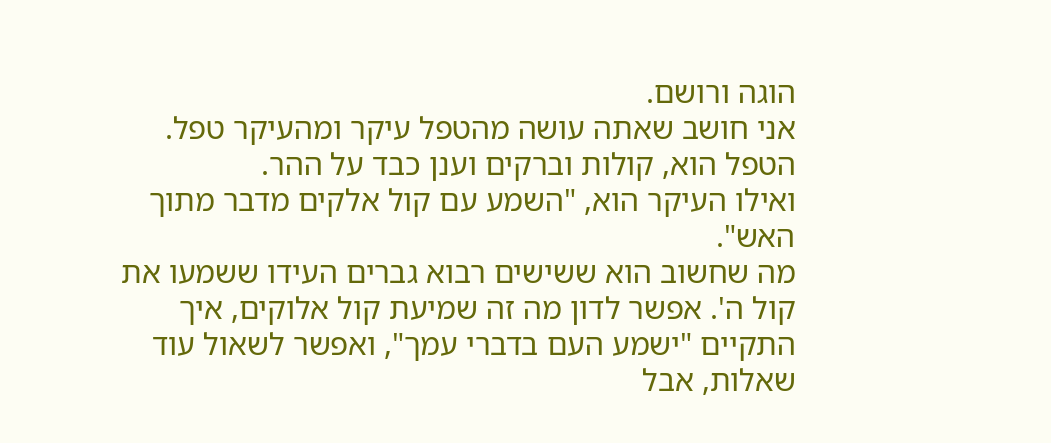הוגה ורושם.
אני חושב שאתה עושה מהטפל עיקר ומהעיקר טפל.
הטפל הוא, קולות וברקים וענן כבד על ההר.
ואילו העיקר הוא, "השמע עם קול אלקים מדבר מתוך האש".
מה שחשוב הוא ששישים רבוא גברים העידו ששמעו את קול ה'. אפשר לדון מה זה שמיעת קול אלוקים, איך התקיים "ישמע העם בדברי עמך", ואפשר לשאול עוד שאלות, אבל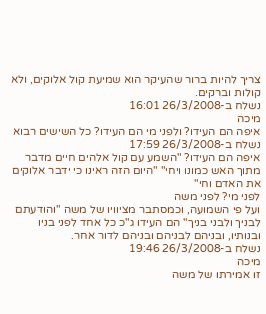צריך להיות ברור שהעיקר הוא שמיעת קול אלוקים, ולא קולות וברקים.
נשלח ב-26/3/2008 16:01
מיכה
איפה הם העידו? ולפני מי הם העידו? כל השישים רבוא
נשלח ב-26/3/2008 17:59
איפה הם העידו? "השמע עם קול אלהים חיים מדבר מתוך האש כמונו ויחי" "היום הזה ראינו כי ידבר אלוקים את האדם וחי"
לפני מי? לפני משה
ועל פי השמועה, וכמסתבר מציוויו של משה "והודעתם לבניך ולבני בניך" הם העידו ג"כ כל אחד לפני בניו ובנותיו, ובניהם לבניהם ובניהם לדור אחר.
נשלח ב-26/3/2008 19:46
מיכה
זו אמירתו של משה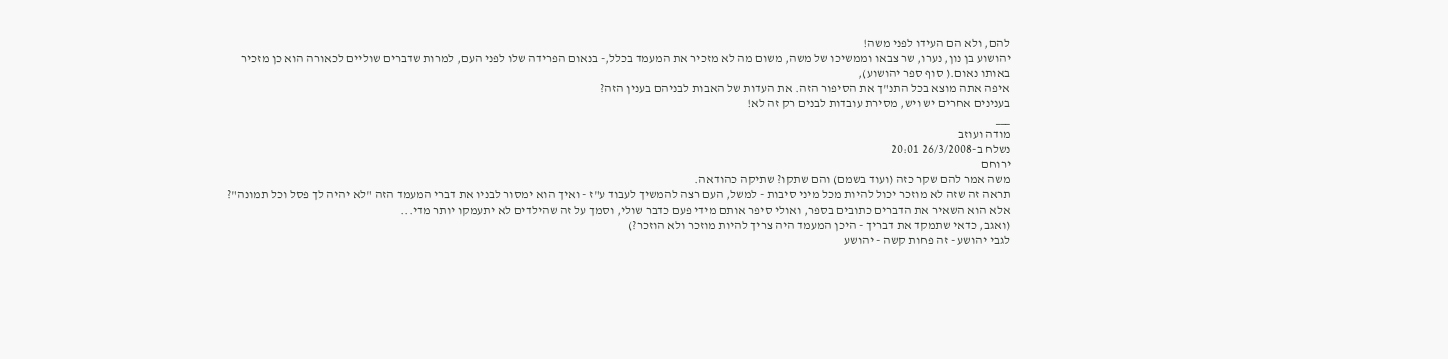להם, ולא הם העידו לפני משה!
יהושוע בן נון, נערו, שר צבאו וממשיכו של משה, משום מה לא מזכיר את המעמד בכלל,- בנאום הפרידה שלו לפני העם, למרות שדברים שוליים לכאורה הוא כן מזכיר באותו נאום.( סוף ספר יהושוע),
איפה אתה מוצא בכל התנ"ך את הסיפור הזה. את העדות של האבות לבניהם בענין הזה?
בענינים אחרים יש ויש, מסירת עובדות לבנים רק זה לא!
___
מודה ועוזב
נשלח ב-26/3/2008 20:01
ירוחם
משה אמר להם שקר כזה (ועוד בשמם) והם שתקו? שתיקה כהודאה.
תראה זה שזה לא מוזכר יכול להיות מכל מיני סיבות - למשל, העם רצה להמשיך לעבוד ע"ז - ואיך הוא ימסור לבניו את דברי המעמד הזה "לא יהיה לך פסל וכל תמונה"? אלא הוא השאיר את הדברים כתובים בספר, ואולי סיפר אותם מידי פעם כדבר שולי, וסמך על זה שהילדים לא יתעמקו יותר מדי...
(ואגב, כדאי שתמקד את דבריך - היכן המעמד היה צריך להיות מוזכר ולא הוזכר?)
לגבי יהושע - זה פחות קשה - יהושע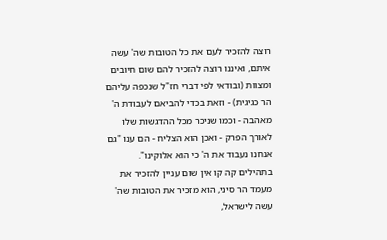רוצה להזכיר לעם את כל הטובות שה' עשה איתם, ואיננו רוצה להזכיר להם שום חיובים ומצוות (ובודאי לפי דברי חז"ל שנכפה עליהם הר כגיגית) - וזאת בכדי להביאם לעבודת ה' מאהבה - וכמו שניכר מכל ההדגשות שלו לאורך הפרק - ואכן הוא הצליח - הם ענו "גם אנחנו נעבוד את ה' כי הוא אלוקינו".
בתהילים קה קו אין שום עניין להזכיר את מעמד הר סיני, הוא מזכיר את הטובות שה' עשה לישראל,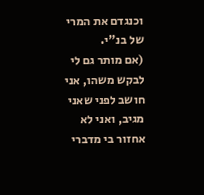וכנגדם את המרי של בנ"י.
(אם מותר גם לי לבקש משהו, אני חושב לפני שאני מגיב, ואני לא אחזור בי מדברי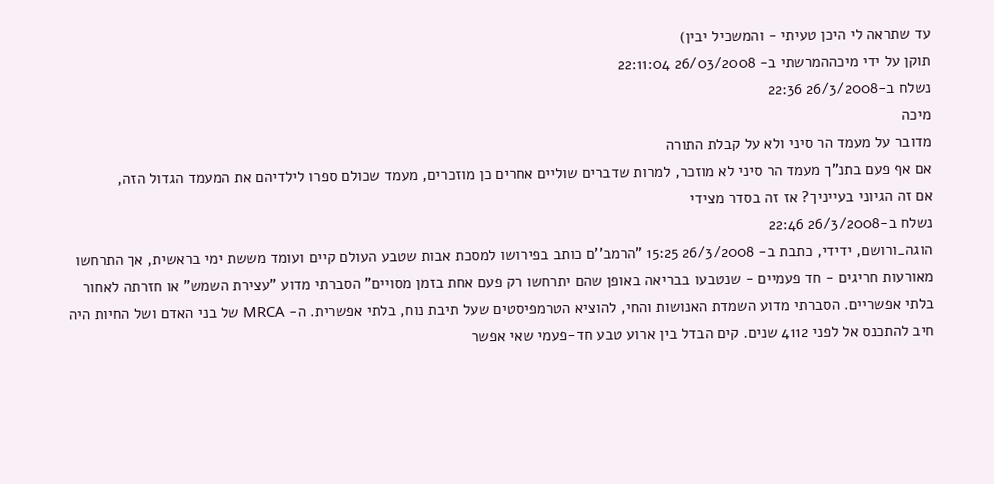עד שתראה לי היכן טעיתי - והמשכיל יבין)
תוקן על ידי מיכההמרשתי ב- 26/03/2008 22:11:04
נשלח ב-26/3/2008 22:36
מיכה
מדובר על מעמד הר סיני ולא על קבלת התורה
אם אף פעם בתנ"ך מעמד הר סיני לא מוזכר, למרות שדברים שוליים אחרים כן מוזכרים, מעמד שכולם ספרו לילדיהם את המעמד הגדול הזה,
אם זה הגיוני בעייניך? אז זה בסדר מצידי
נשלח ב-26/3/2008 22:46
הוגה_ורושם, ידידי, כתבת ב- 26/3/2008 15:25 "הרמב''ם כותב בפירושו למסכת אבות שטבע העולם קיים ועומד מששת ימי בראשית, אך התרחשו מאורעות חריגים - חד פעמיים - שנטבעו בבריאה באופן שהם יתרחשו רק פעם אחת בזמן מסויים" הסברתי מדוע "עצירת השמש" או חזרתה לאחור בלתי אפשריים. הסברתי מדוע השמדת האנושות והחי, להוציא הטרמפיסטים שעל תיבת נוח, בלתי אפשרית. ה- MRCA של בני האדם ושל החיות היה חיב להתכנס אל לפני 4112 שנים. קים הבדל בין ארוע טבע חד-פעמי שאי אפשר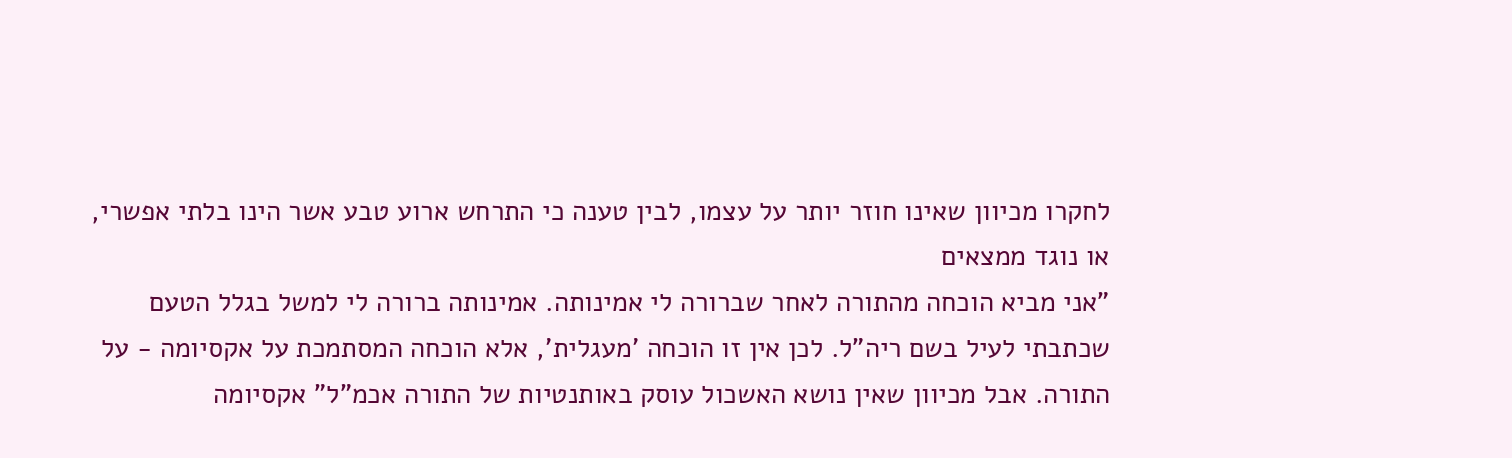לחקרו מכיוון שאינו חוזר יותר על עצמו, לבין טענה כי התרחש ארוע טבע אשר הינו בלתי אפשרי, או נוגד ממצאים
"אני מביא הוכחה מהתורה לאחר שברורה לי אמינותה. אמינותה ברורה לי למשל בגלל הטעם שכתבתי לעיל בשם ריה"ל. לכן אין זו הוכחה 'מעגלית', אלא הוכחה המסתמכת על אקסיומה - על התורה. אבל מכיוון שאין נושא האשכול עוסק באותנטיות של התורה אכמ"ל" אקסיומה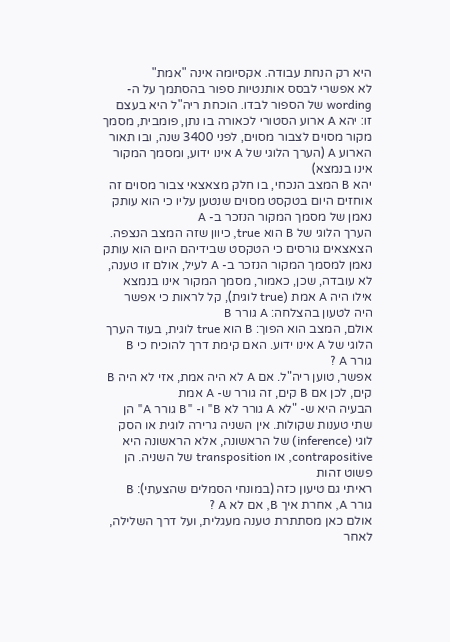היא רק הנחת עבודה. אקסיומה אינה "אמת"
לא אפשרי לבסס אותנטיות ספור בהסתמך על ה- wording של הספור לבדו. הוכחת ריה"ל היא בעצם זו: יהא A ארוע הסטורי לכאורה בו נתן, פומבית, מסמך מקור מסוים לצבור מסוים, לפני 3400 שנה, ובו תאור הארוע A (הערך הלוגי של A אינו ידוע, ומסמך המקור אינו בנמצא)
יהא B המצב הנכחי, בו חלק מצאצאי צבור מסוים זה אוחזים היום בטקסט מסוים שנטען עליו כי הוא עותק נאמן של מסמך המקור הנזכר ב- A
הערך הלוגי של B הוא true, כיוון שזה המצב הנצפה. הצאצאים גורסים כי הטקסט שבידיהם היום הוא עותק נאמן למסמך המקור הנזכר ב- A לעיל, אולם זו טענה, לא עובדה, שכן, כאמור, מסמך המקור אינו בנמצא
אילו היה A אמת (true לוגית), קל לראות כי אפשר היה לטעון בהצלחה: A גורר B
אולם, המצב הוא הפוך: B הוא true לוגית, בעוד הערך הלוגי של A אינו ידוע. האם קימת דרך להוכיח כי B גורר A ?
אפשר, טוען ריה"ל. אם A לא היה אמת, אזי לא היה B קים, לכן אם B קים, זה גורר ש- A אמת
הבעיה היא ש- "לא A גורר לא B" ו- "B גורר A" הן שתי טענות שקולות. אין השניה גרירה לוגית או הסק לוגי (inference) של הראשונה, אלא הראשונה היא contrapositive, או transposition של השניה. הן פשוט זהות
ראיתי גם טיעון כזה (במונחי הסמלים שהצעתי): B גורר A, אחרת איך B, אם לא A ?
אולם כאן מסתתרת טענה מעגלית, ועל דרך השלילה, לאחר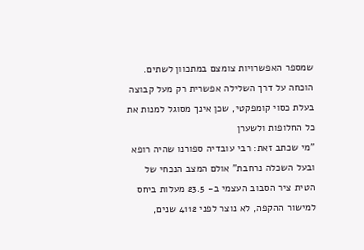שמספר האפשרויות צומצם במתכוון לשתים. הוכחה על דרך השלילה אפשרית רק מעל קבוצה בעלת כסוי קומפקטי, שכן אינך מסוגל למנות את כל החלופות ולשערן
"מי שכתב זאת: רבי עובדיה ספורנו שהיה רופא ובעל השכלה נרחבת" אולם המצב הנכחי של הטית ציר הסבוב העצמי ב- 23.5 מעלות ביחס למישור ההקפה, לא נוצר לפני 4112 שנים,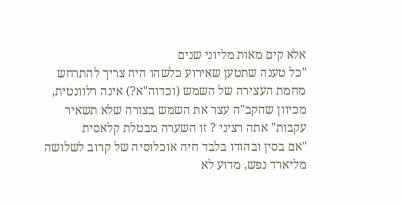אלא קים מאות מליוני שנים
"כל טענה שתטען שאירוע כלשהו היה צריך להתרחש מחמת העצירה של השמש (וכדוה"א?) אינה רלוונטית, מכיוון שהקב"ה עצר את השמש בצורה שלא תשאיר עקבות" אתה רציני ? זו השערה מבטלת קלאסית
"אם בסין ובהודו בלבד חיה אוכלוסיה של קרוב לשלושה מליארד נפש, מדוע לא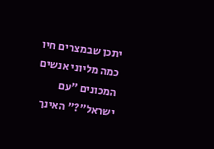יתכן שבמצרים חיו כמה מליוני אנשים המכונים "עם ישראל"?" האינך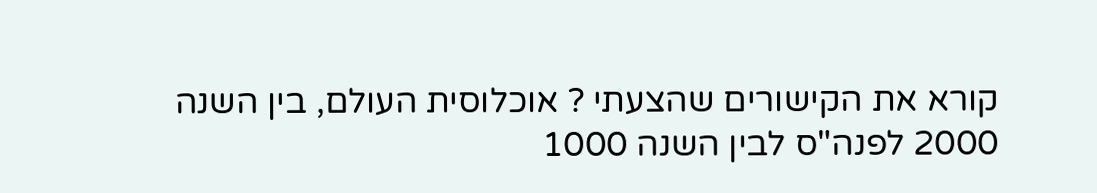קורא את הקישורים שהצעתי ? אוכלוסית העולם, בין השנה 2000 לפנה"ס לבין השנה 1000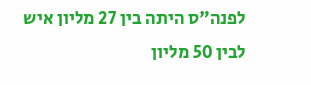לפנה"ס היתה בין 27 מליון איש לבין 50 מליון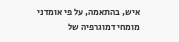איש, בהתאמה, על פי אומדני מומחי דמוגרפיה של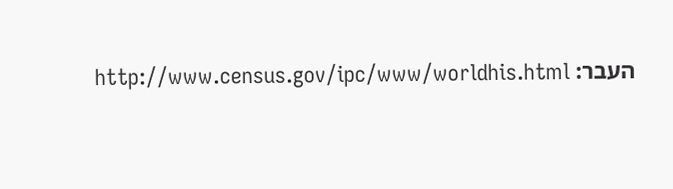העבר: http://www.census.gov/ipc/www/worldhis.html